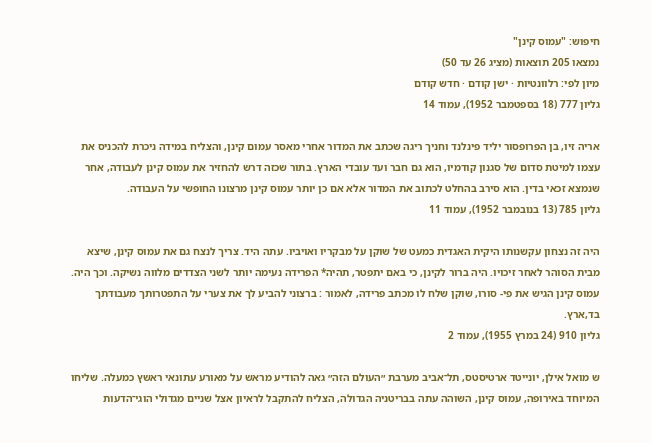חיפוש: "עמוס קינן"
נמצאו 205 תוצאות (מציג 26 עד 50)
מיון לפי: רלוונטיות · ישן קודם · חדש קודם
גליון 777 (18 בספטמבר 1952), עמוד 14

אריה זיו, בן הפרופסור יליד פינלנד וחניך ריגה שכתב את המדור אחרי מאסר עמום קינן, והצליח במידה ניכרת להכניס את עצמו למיטת סדום של סגנון קודמיו, הוא גם חבר ועד עובדי הארץ. בתור שכזה דרש להחזיר את עמוס קינן לעבודה, אחר שנמצא זכאי בדין. הוא סירב בהחלט לכתוב את המדור אלא אם כן יותר עמוס קינן מרצונו החופשי על העבודה.
גליון 785 (13 בנובמבר 1952), עמוד 11

היה זה נצחון עקשנותו היקית האגדית כמעט של שוקן על מבקריו ואויביו. עתה היד. צריך לנצח גם את עמוס קינן, שיצא מבית הסוהר לאחר זיכויו. היה ברור לקינן, כי באם יתפטר, תהיה* הפרידה נעימה יותר לשני הצדדים מלווה נשיקה. וכך היה. עמוס קינן הגיש את פי- סורו, שוקן שלח לו מכתב פרידה, לאמור : ברצוני להביע לך את צערי על התפטרותך מעבודתך בד,ארץ.
גליון 910 (24 במרץ 1955), עמוד 2

ש מואל אילן, יונייטד ארטיסטס, תל־אביב מערבת ״העולם הזה״ גאה להודיע מראש על מאורע עתונאי ראשץ כמעלה. שליחו המיוחד באירופה, עמוס קינן, השוהה עתה בבריטניה הגדולה, הצליח להתקבל לראיון אצל שניים מגדולי הוגי־הדעות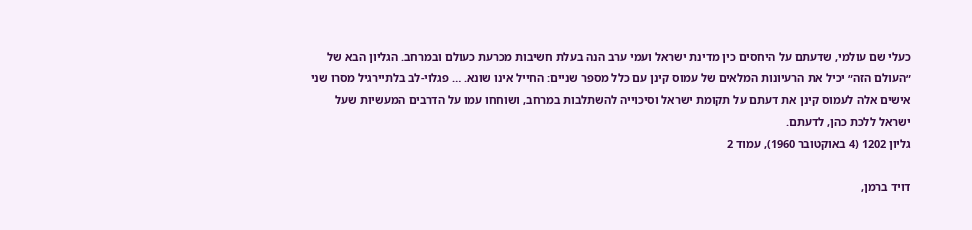כעלי שם עולמי, שדעתם על היחסים כין מדינת ישראל ועמי ערב הנה בעלת חשיבות מכרעת כעולם ובמרחב. הגליון הבא של ״העולם הזה״ יכיל את הרעיונות המלאים של עמוס קינן עם כלל מספר שניים: החייל אינו שונא. … פגלוי-לב בלתיירגיל מסרו שני אישים אלה לעמוס קינן את דעתם על תקומת ישראל וסיכוייה להשתלבות במרחב, ושוחחו עמו על הדרבים המעשיות שעל ישראל ללכת כהן, לדעתם.
גליון 1202 (4 באוקטובר 1960), עמוד 2

דויד ברמן,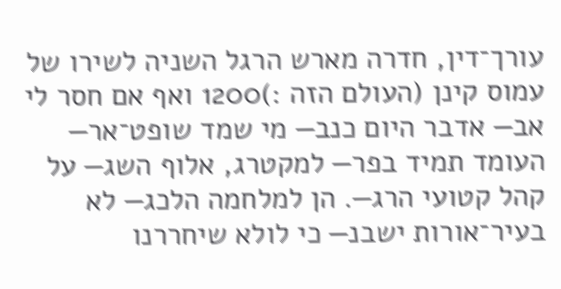עורך־דין, חדרה מארש הרגל השניה לשירו של עמוס קינן (העולם הזה :)1200 ואף אם חסר לי אב— אדבר היום כנב— מי שמד שופט־אר— העומד תמיד בפר— למקטרג, אלוף השג— על קהל קטועי הרג—. הן למלחמה הלכג— לא בעיר־אורות ישבנ— כי לולא שיחררנו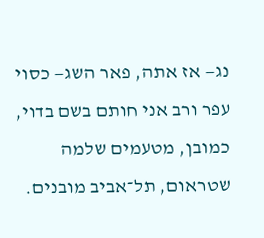נג— אז אתה, פאר השג— כסוי עפר ורב אני חותם בשם בדוי, כמובן, מטעמים שלמה שטראום, תל־אביב מובנים.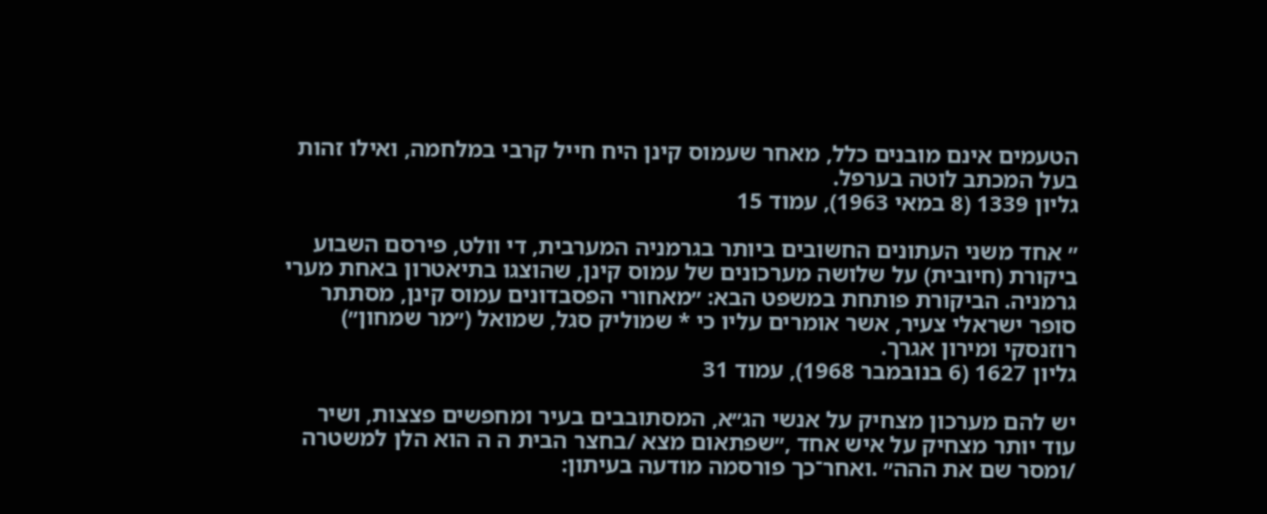הטעמים אינם מובנים כלל, מאחר שעמוס קינן היח חייל קרבי במלחמה, ואילו זהות בעל המכתב לוטה בערפל.
גליון 1339 (8 במאי 1963), עמוד 15

״ אחד משני העתונים החשובים ביותר בגרמניה המערבית, די וולט, פירסם השבוע ביקורת (חיובית) על שלושה מערכונים של עמוס קינן, שהוצגו בתיאטרון באחת מערי גרמניה. הביקורת פותחת במשפט הבא: ״מאחורי הפסבדונים עמוס קינן, מסתתר סופר ישראלי צעיר, אשר אומרים עליו כי * שמוליק סגל, שמואל (״מר שמחון״) רוזנסקי ומירון אגרך.
גליון 1627 (6 בנובמבר 1968), עמוד 31

יש להם מערכון מצחיק על אנשי הג״א, המסתובבים בעיר ומחפשים פצצות, ושיר עוד יותר מצחיק על איש אחד ,״שפתאום מצא /בחצר הבית ה ה הוא הלן למשטרה /ומסר שם את ההה״ .ואחר־כך פורסמה מודעה בעיתון: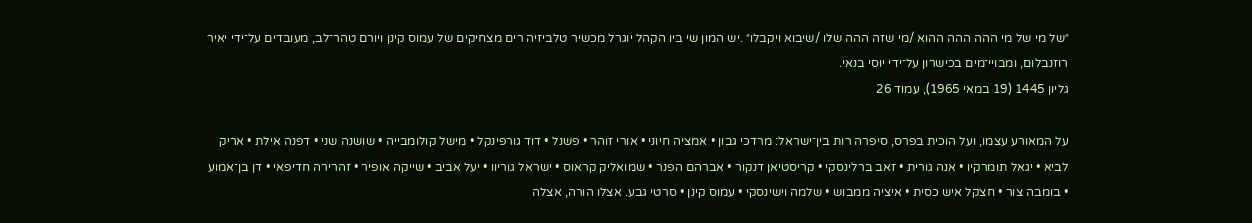״של מי של מי ההה ההה ההוא /מי שזה ההה שלו /שיבוא ויקבלו״ .יש המון שי ביו הקהל יוגרל מכשיר טלביזיה רים מצחיקים של עמוס קינן ויורם טהר־לב, מעובדים על־ידי יאיר רוזנבלום, ומבויי־מים בכישרון על־ידי יוסי בנאי.
גליון 1445 (19 במאי 1965), עמוד 26

על המאורע עצמו, ועל הוכית בפרס, סיפרה רות בין־ישראל: מרדכי גבון • אמציה חיוני • אורי זוהר • פשנל • דוד גורפינקל • מישל קולומבייה • שושנה שני • דפנה אילת • אריק לביא • יגאל תומרקיו • אנה גורית • זאב ברלינסקי • קריסטיאן דנקור • אברהם הפנר • שמואליק קראוס • ישראל גוריוו • יעל אביב • שייקה אופיר • זהרירה חדיפאי • דן בן־אמוע • בומבה צור • חצקל איש כסית • איציה ממבוש • שלמה וישינסקי • עמוס קינן • סרטי גבע. אצלו הורה, אצלה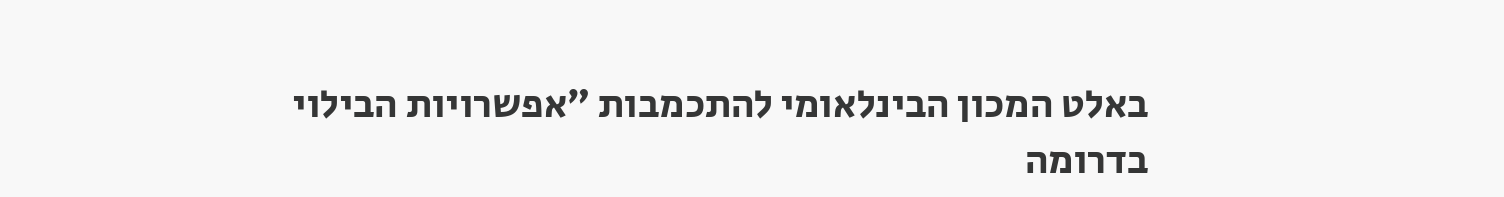באלט המכון הבינלאומי להתכמבות ״אפשרויות הבילוי בדרומה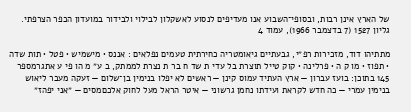של הארץ אינן רבות, ובסופי־השבוע אנו מעדיפים לנסוע לאשקלון לבילוי ולבידור במועדון הכפר הצרפתי.
גליון 1527 (7 בדצמבר 1966), עמוד 4

מתתיהו דוד, מזכירות רפ״י, גבעתיים גיאומטריה כחירתית טעמים נפלאים : אננס • מישמיש • פטל • תות שדה • תפוז • מו ק ה • פרלינה • קוק טייל תוצרת בל עדי ת שד ח בר ת נצרת לממתק, ב ע״ מ הו פי ע אתגרמספר 145 בתוכן: בועז עברון — ארץ העתיד עמוס קינן — ראשים לא יפלו בנימין בן־שלום — זעקה מעבר ליאוש בנימין עמרי — כה חדש לקראת ועידתו נחמן גרשוני — איטר הראל מעל לחוק אלכםמסים — ״אני יפהז״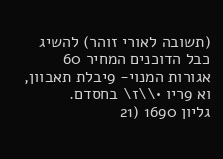(תשובה לאורי זוהר) להשיג כבל הדוכנים המחיר 60 אגורות המנוי- 9יבלת תאבוון, וא 9ריו •\\ז\ בחסדם.
גליון 1690 (21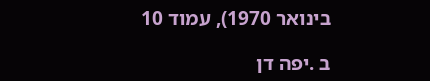בינואר 1970), עמוד 10

ב .יפה דן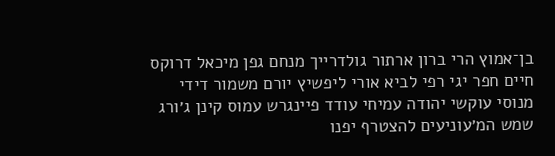בן־אמוץ הרי ברון ארתור גולדרייך מנחם גפן מיכאל דרוקס חיים חפר יגי רפי לביא אורי ליפשיץ יורם משמור דידי מנוסי עוקשי יהודה עמיחי עודד פיינגרש עמוס קינן ג׳ורג שמש המ׳עוניעים להצטרף יפנו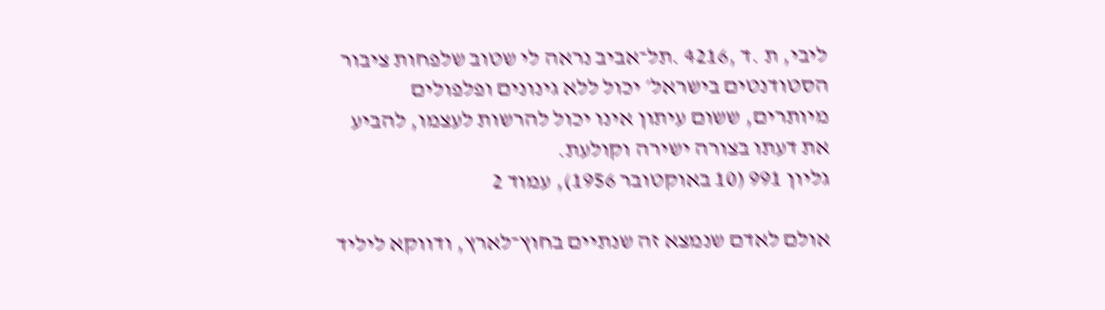ליבי, ת .ד ,4216 .תל־אביב נראה לי שטוב שלפחות ציבור הסטודנטים בישראל׳ יכול ללא גינונים ופלפולים מיותרים, ששום עיתון אינו יכול להרשות לעצמו, להביע את דעתו בצורה ישירה וקולעת.
גליון 991 (10 באוקטובר 1956), עמוד 2

אולם לאדם שנמצא זה שנתיים בחוץ־לארץ, ודווקא ליליד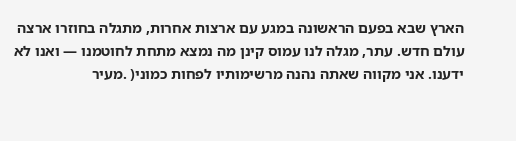הארץ שבא בפעם הראשונה במגע עם ארצות אחרות, מתגלה בחוזרו ארצה עולם חדש. עתר, מגלה לנו עמוס קינן מה נמצא מתחת לחוטמנו — ואנו לא ידענו. אני מקווה שאתה נהנה מרשימותיו לפחות כמוני( .מעיר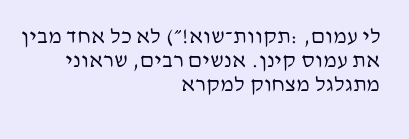לי עמום, :תקוות־שוא!״) לא כל אחד מבין את עמוס קינן. אנשים רבים, שראוני מתגלגל מצחוק למקרא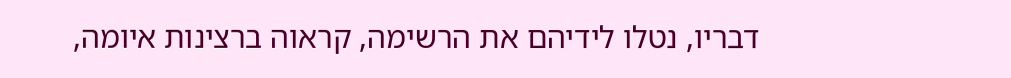דבריו, נטלו לידיהם את הרשימה, קראוה ברצינות איומה,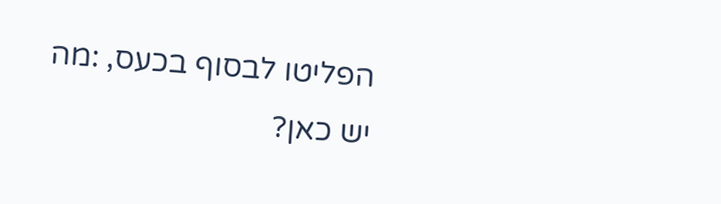הפליטו לבסוף בכעס, :מה יש כאן?